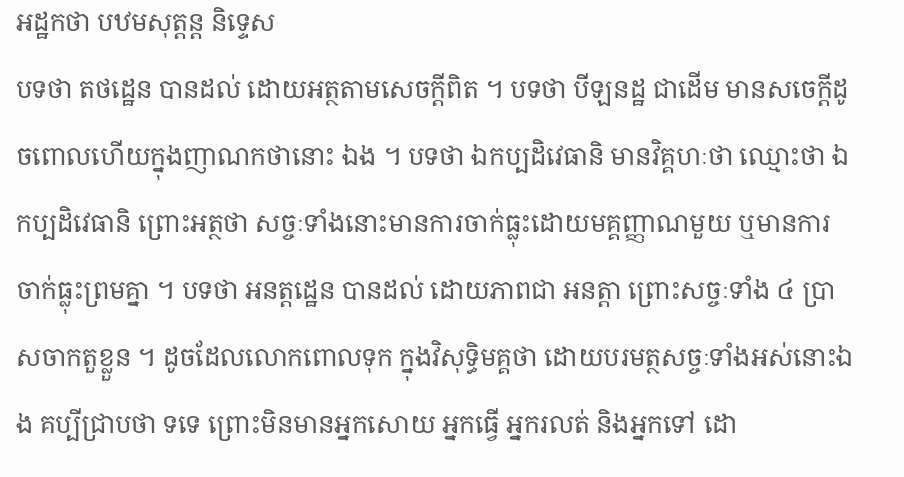អដ្ឋកថា បឋមសុត្តន្ត និទ្ទេស
បទថា តថដ្ឋេន បានដល់ ដោយអត្ថតាមសេចក្តីពិត ។ បទថា បីឡនដ្ឋ ជាដើម មានសចេក្តីដូចពោលហើយក្នុងញាណកថានោះ ឯង ។ បទថា ឯកប្បដិវេធានិ មានវិគ្គហៈថា ឈ្មោះថា ឯកប្បដិវេធានិ ព្រោះអត្ថថា សច្ចៈទាំងនោះមានការចាក់ធ្លុះដោយមគ្គញ្ញាណមួយ ឬមានការចាក់ធ្លុះព្រមគ្នា ។ បទថា អនត្តដ្ឋេន បានដល់ ដោយភាពជា អនត្តា ព្រោះសច្ចៈទាំង ៤ ប្រាសចាកតួខ្លួន ។ ដូចដែលលោកពោលទុក ក្នុងវិសុទ្ធិមគ្គថា ដោយបរមត្ថសច្ចៈទាំងអស់នោះឯង គប្បីជ្រាបថា ទទេ ព្រោះមិនមានអ្នកសោយ អ្នកធ្វើ អ្នករលត់ និងអ្នកទៅ ដោ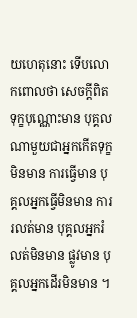យហេតុនោះ ទើបលោកពោលថា សេចក្តីពិត ទុក្ខបុណ្ណោះមាន បុគ្គលណាមួយជាអ្នកកើតទុក្ខ មិនមាន ការធ្វើមាន បុគ្គលអ្នកធ្វើមិនមាន ការរលត់មាន បុគ្គលអ្នករំលត់មិនមាន ផ្លូវមាន បុគ្គលអ្នកដើរមិនមាន ។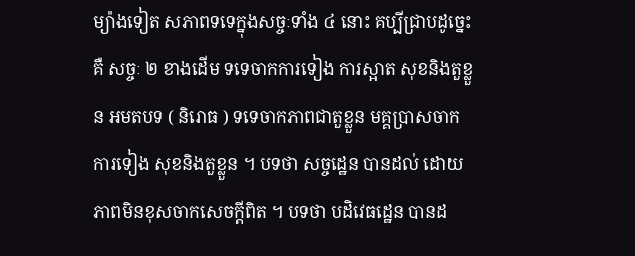ម្យ៉ាងទៀត សភាពទទេក្នុងសច្ចៈទាំង ៤ នោះ គប្បីជ្រាបដូច្នេះគឺ សច្ចៈ ២ ខាងដើម ទទេចាកការទៀង ការស្អាត សុខនិងតួខ្លួន អមតបទ ( និរោធ ) ទទេចាកភាពជាតួខ្លួន មគ្គប្រាសចាក ការទៀង សុខនិងតួខ្លួន ។ បទថា សច្ចដ្ឋេន បានដល់ ដោយភាពមិនខុសចាកសេចក្តីពិត ។ បទថា បដិវេធដ្ឋេន បានដ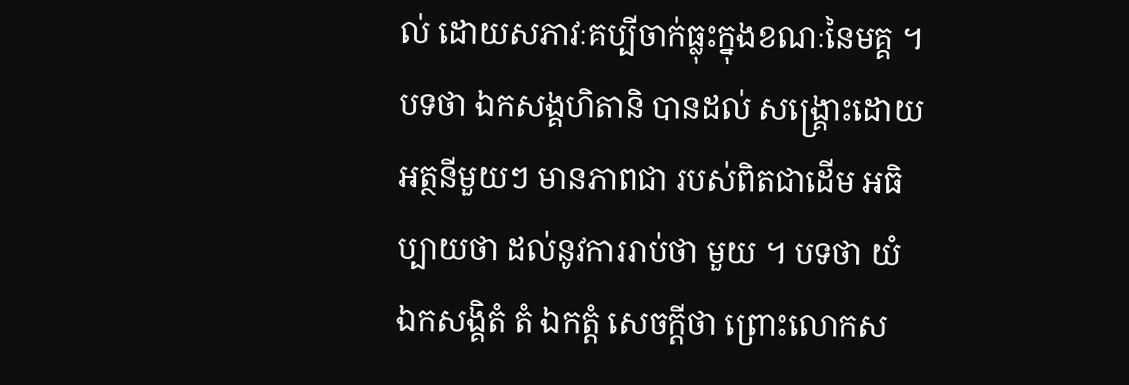ល់ ដោយសភាវៈគប្បីចាក់ធ្លុះក្នុងខណៈនៃមគ្គ ។ បទថា ឯកសង្គហិតានិ បានដល់ សង្គ្រោះដោយអត្ថនីមួយៗ មានភាពជា របស់ពិតជាដើម អធិប្បាយថា ដល់នូវការរាប់ថា មួយ ។ បទថា យំ ឯកសង្គិតំ តំ ឯកត្តំ សេចក្តីថា ព្រោះលោកស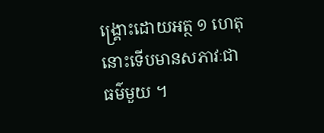ង្គ្រោះដោយអត្ថ ១ ហេតុ នោះទើបមានសភាវៈជាធម៌មួយ ។